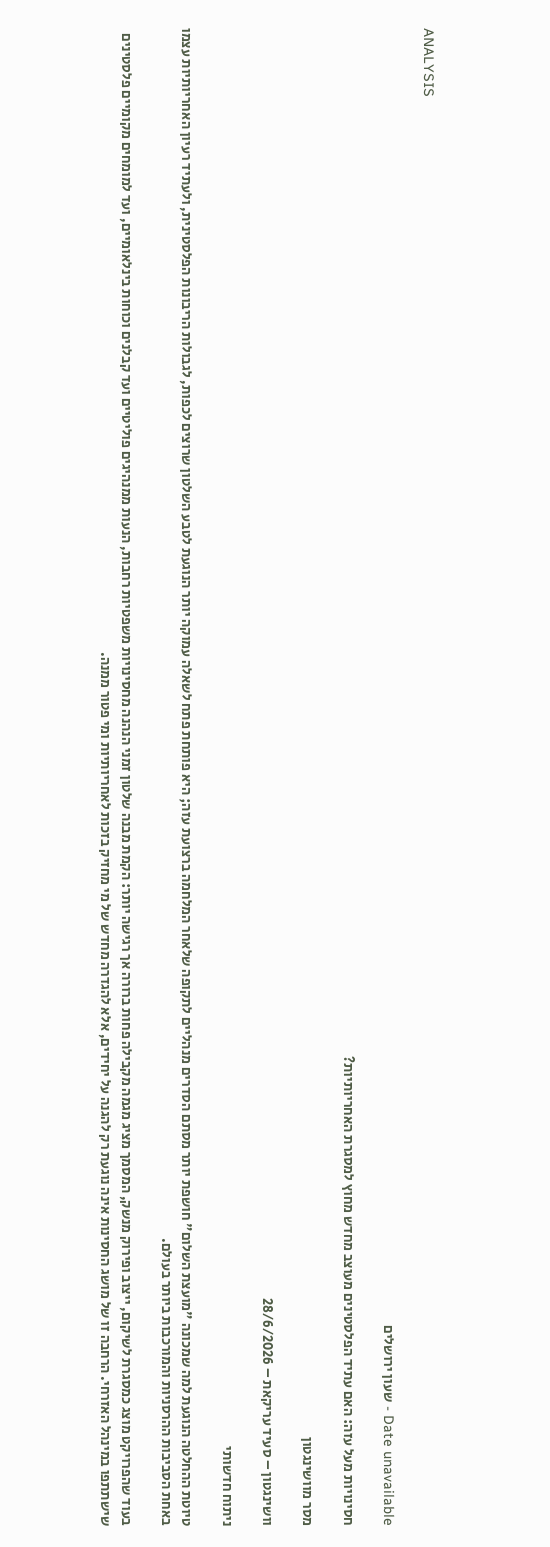ANALYSIS

Date unavailable - שעון ירושלים

חסינויות מעל עזה: האם עתיד הפלסטינים מעוצב מחדש מחוץ למסגרת האחריותיות?

מסר מוושינגטון

וושינגטון – סעיד עריקאת – 28/6/2026

ניתוח חדשותי

טיוטת ההחלטה הנוגעת למה שמכונה "מועצת השלום" חושפת יותר מסתם הסדרים מנהליים לתקופה שלאחר המלחמה ברצועת עזה; היא פותחת פתח לשאלה עמוקה יותר הנוגעת לטבע השלטון שרוצים לכפות, לגבולות הריבונות הפלסטינית, ולעתיד רעיון האחריותיות עצמו באחת הסביבות ההרסניות והמורכבות ביותר בעולם.

בעוד שהפרויקט מוצג כמסגרת לשיקום, ייצוב ופירוק מנשק, המסמך מציג מגמה מקבילה פחות ברורה אך רגישה יותר: הקמת מבנה שלטון זמני הנהנה מחסינויות משפטיות רחבות, הנעות ממנהיגים פוליטיים ועד קבלנים וכוחות בינלאומיים, ועד למומחים מקומיים פלסטינים שישתתפו במינהל האזרחי. הרחבה זו של מושג החסינות אינה נוגעת רק להגנה על יחידים, אלא להגדרה מחדש של מי מחזיק בזכות לאחריותיות ומי פטור ממנה.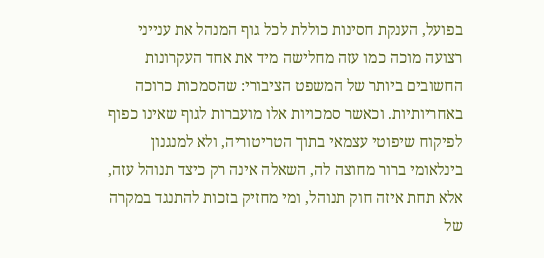בפועל, הענקת חסינות כוללת לכל גוף המנהל את ענייני רצועה מוכה כמו עזה מחלישה מיד את אחד העקרונות החשובים ביותר של המשפט הציבורי: שהסמכות כרוכה באחריותיות. וכאשר סמכויות אלו מועברות לגוף שאינו כפוף לפיקוח שיפוטי עצמאי בתוך הטריטוריה, ולא למנגנון בינלאומי ברור מחוצה לה, השאלה אינה רק כיצד תנוהל עזה, אלא תחת איזה חוק תנוהל, ומי מחזיק בזכות להתנגד במקרה של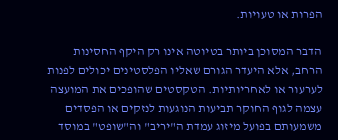הפרות או טעויות.

הדבר המסוכן ביותר בטיוטה אינו רק היקף החסינות הרחב, אלא היעדר הגורם שאליו הפלסטינים יכולים לפנות לערעור או לאחריותיות. הטקסטים שהופכים את המועצה עצמה לגוף החוקר תביעות הנוגעות לנזקים או הפסדים משמעותם בפועל מיזוג עמדת ה"יריב" וה"שופט" במוסד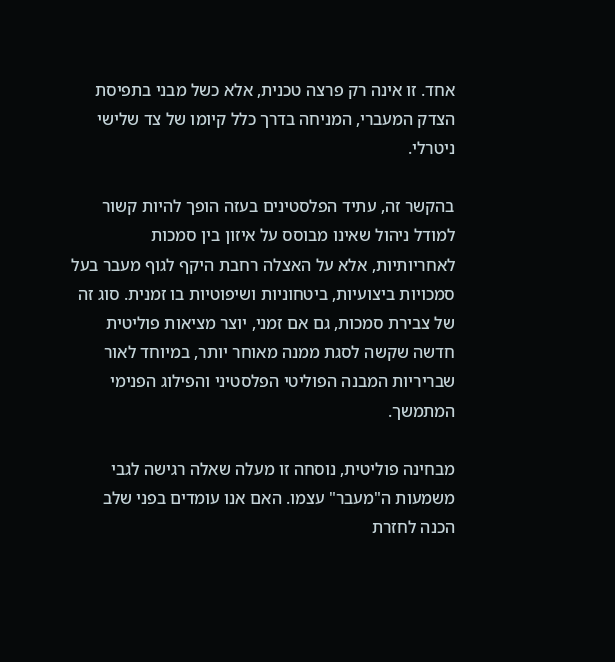אחד. זו אינה רק פרצה טכנית, אלא כשל מבני בתפיסת הצדק המעברי, המניחה בדרך כלל קיומו של צד שלישי ניטרלי.

בהקשר זה, עתיד הפלסטינים בעזה הופך להיות קשור למודל ניהול שאינו מבוסס על איזון בין סמכות לאחריותיות, אלא על האצלה רחבת היקף לגוף מעבר בעל סמכויות ביצועיות, ביטחוניות ושיפוטיות בו זמנית. סוג זה של צבירת סמכות, גם אם זמני, יוצר מציאות פוליטית חדשה שקשה לסגת ממנה מאוחר יותר, במיוחד לאור שבריריות המבנה הפוליטי הפלסטיני והפילוג הפנימי המתמשך.

מבחינה פוליטית, נוסחה זו מעלה שאלה רגישה לגבי משמעות ה"מעבר" עצמו. האם אנו עומדים בפני שלב הכנה לחזרת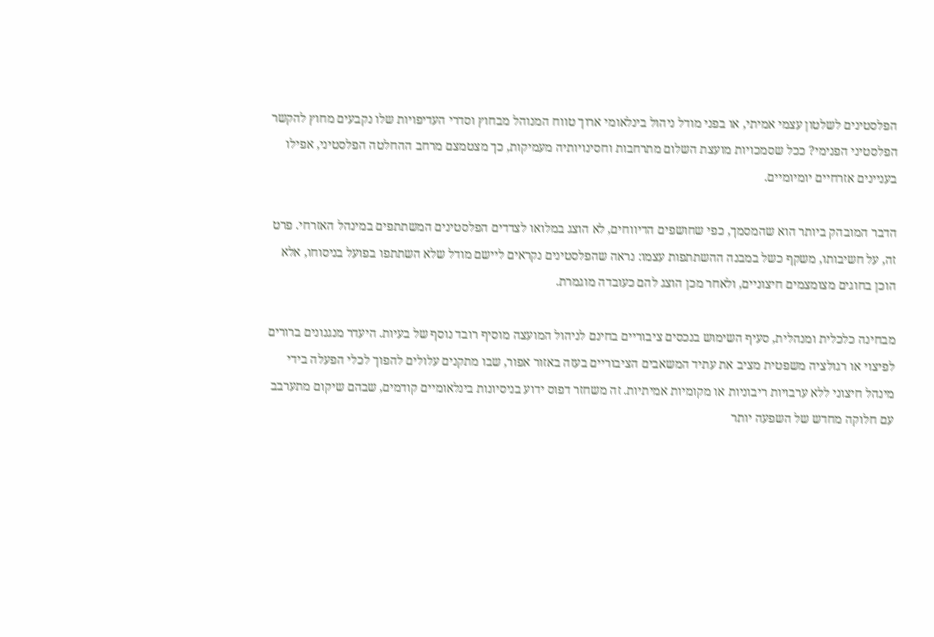הפלסטינים לשלטון עצמי אמיתי, או בפני מודל ניהול בינלאומי ארוך טווח המנוהל מבחוץ וסדרי העדיפויות שלו נקבעים מחוץ להקשר הפלסטיני הפנימי? ככל שסמכויות מועצת השלום מתרחבות וחסינויותיה מעמיקות, כך מצטמצם מרחב ההחלטה הפלסטיני, אפילו בעניינים אזרחיים יומיומיים.

הדבר המובהק ביותר הוא שהמסמך, כפי שחושפים הדיווחים, לא הוצג במלואו לצדדים הפלסטינים המשתתפים במינהל האזרחי. פרט זה, על חשיבותו, משקף כשל במבנה ההשתתפות עצמו: נראה שהפלסטינים נקראים ליישם מודל שלא השתתפו בפועל בניסוחו, אלא הוכן בחוגים מצומצמים חיצוניים, ולאחר מכן הוצג להם כעובדה מוגמרת.

מבחינה כלכלית ומנהלית, סעיף השימוש בנכסים ציבוריים בחינם לניהול המועצה מוסיף רובד נוסף של בעיות. היעדר מנגנונים ברורים לפיצוי או רגולציה משפטית מציב את עתיד המשאבים הציבוריים בעזה באזור אפור, שבו מתקנים עלולים להפוך לכלי הפעלה בידי מינהל חיצוני ללא ערבויות ריבוניות או מקומיות אמיתיות. זה משחזר דפוס ידוע בניסיונות בינלאומיים קודמים, שבהם שיקום מתערבב עם חלוקה מחדש של השפעה יותר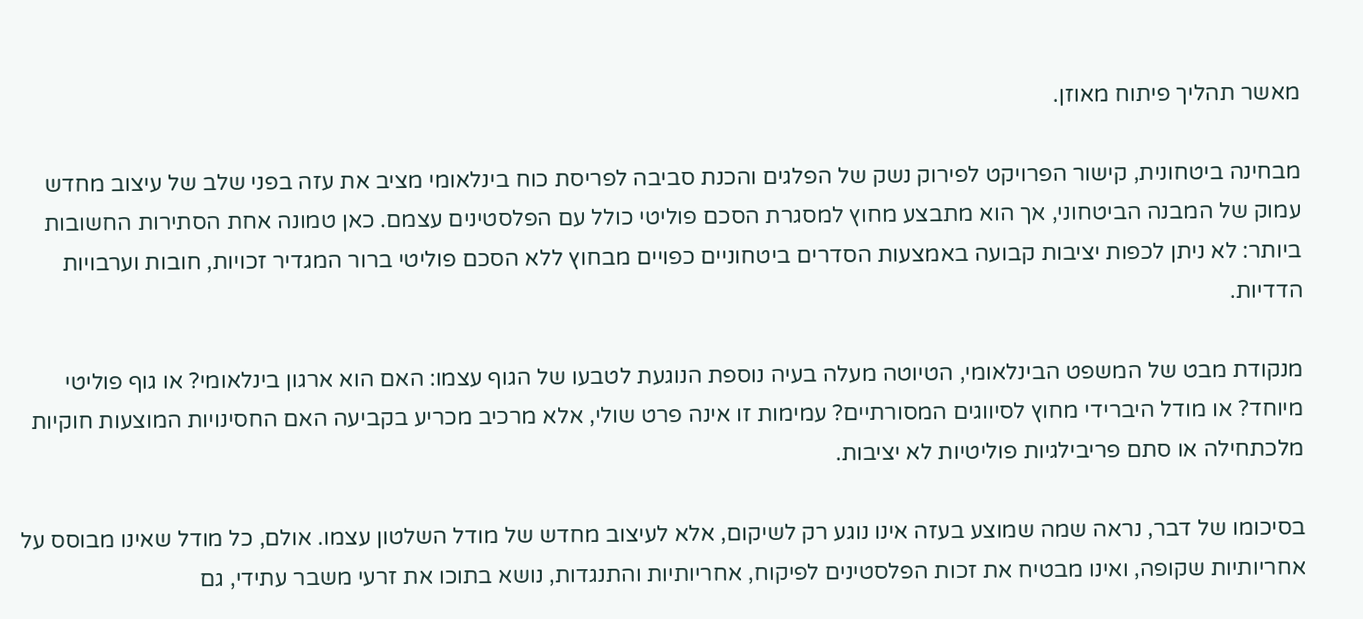מאשר תהליך פיתוח מאוזן.

מבחינה ביטחונית, קישור הפרויקט לפירוק נשק של הפלגים והכנת סביבה לפריסת כוח בינלאומי מציב את עזה בפני שלב של עיצוב מחדש עמוק של המבנה הביטחוני, אך הוא מתבצע מחוץ למסגרת הסכם פוליטי כולל עם הפלסטינים עצמם. כאן טמונה אחת הסתירות החשובות ביותר: לא ניתן לכפות יציבות קבועה באמצעות הסדרים ביטחוניים כפויים מבחוץ ללא הסכם פוליטי ברור המגדיר זכויות, חובות וערבויות הדדיות.

מנקודת מבט של המשפט הבינלאומי, הטיוטה מעלה בעיה נוספת הנוגעת לטבעו של הגוף עצמו: האם הוא ארגון בינלאומי? או גוף פוליטי מיוחד? או מודל היברידי מחוץ לסיווגים המסורתיים? עמימות זו אינה פרט שולי, אלא מרכיב מכריע בקביעה האם החסינויות המוצעות חוקיות מלכתחילה או סתם פריבילגיות פוליטיות לא יציבות.

בסיכומו של דבר, נראה שמה שמוצע בעזה אינו נוגע רק לשיקום, אלא לעיצוב מחדש של מודל השלטון עצמו. אולם, כל מודל שאינו מבוסס על אחריותיות שקופה, ואינו מבטיח את זכות הפלסטינים לפיקוח, אחריותיות והתנגדות, נושא בתוכו את זרעי משבר עתידי, גם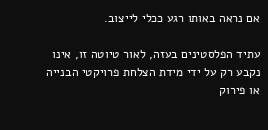אם נראה באותו רגע ככלי לייצוב.

עתיד הפלסטינים בעזה, לאור טיוטה זו, אינו נקבע רק על ידי מידת הצלחת פרויקטי הבנייה או פירוק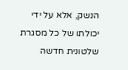הנשק, אלא על ידי יכולתו של כל מסגרת שלטונית חדשה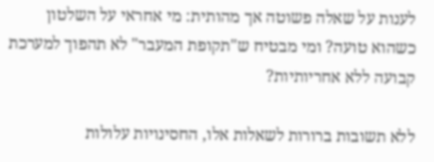לענות על שאלה פשוטה אך מהותית: מי אחראי על השלטון כשהוא טועה? ומי מבטיח ש"תקופת המעבר" לא תהפוך למערכת קבועה ללא אחריותיות?

ללא תשובות ברורות לשאלות אלו, החסינויות עלולות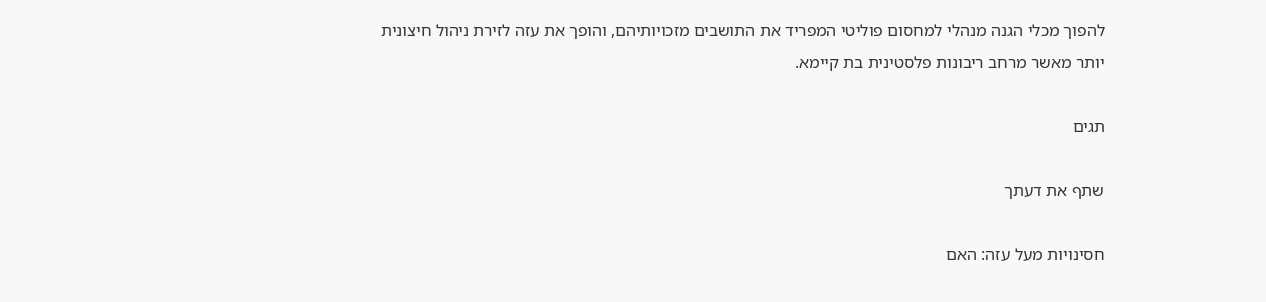להפוך מכלי הגנה מנהלי למחסום פוליטי המפריד את התושבים מזכויותיהם, והופך את עזה לזירת ניהול חיצונית יותר מאשר מרחב ריבונות פלסטינית בת קיימא.

תגים

שתף את דעתך

חסינויות מעל עזה: האם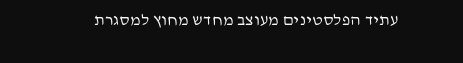עתיד הפלסטינים מעוצב מחדש מחוץ למסגרת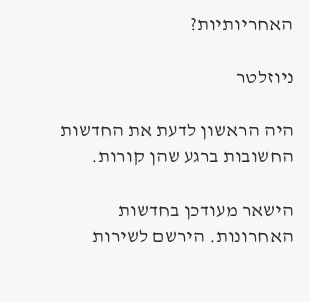האחריותיות?

ניוזלטר

היה הראשון לדעת את החדשות החשובות ברגע שהן קורות.

הישאר מעודכן בחדשות האחרונות. הירשם לשירות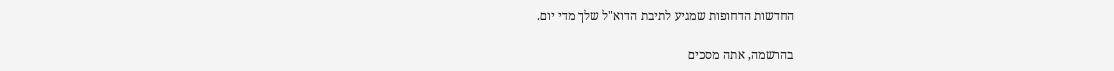החדשות הדחופות שמגיע לתיבת הדוא"ל שלך מדי יום.

בהרשמה, אתה מסכים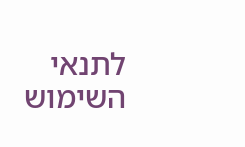לתנאי השימוש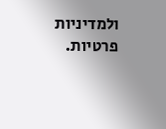ולמדיניות פרטיות.